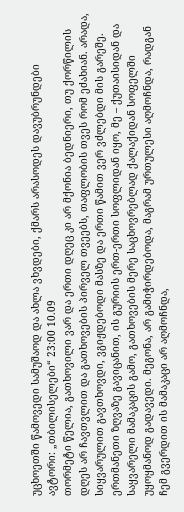უცხოეთში წამოვედი სამუშაოდ და ახლა ვხვდები, ქმარს არასოდეს დავუბრუნდები
ავტორი: „თბილისელები“ 23:00 10.09
თორმეტი წელია, გათხოვილი ვარ და ერთი დღეც კი არ მქონია ბედნიერი, თუ ქორწილის დღეს არ ჩავთვლით და გათხოვების პირველ თვეებს, თაფლობის თვეს რომ ეძახიან. არადა, სიყვარულით გავთხოვდი, ვგიჟდებოდი მასზე და ერთი წამით ვერ ვძლებდი მის გარეშე. ერთმანეთი ზღვაზე გავიცანით, ის გურიის ერთ-ერთი სოფლიდან იყო, მე – ქუთაისიდან და საყვარელი მამაკაცის გამო, გათხოვების მერე საცხოვრებლად ქალაქიდან სოფელში უყოყმანოდ გადავედი. მეგონა, არ გამიჭირდებოდა, მაგრამ ურთულესი აღმოჩნდა, რადგან ჩემ გვერდით ის მამაკაცი არ აღმოჩნდა,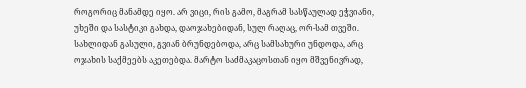როგორიც მანამდე იყო. არ ვიცი, რის გამო, მაგრამ სასწაულად ეჭვიანი, უხეში და სასტიკი გახდა, დაოჯახებიდან, სულ რაღაც, ორ-სამ თვეში. სახლიდან გასული, გვიან ბრუნდებოდა, არც სამსახური უნდოდა, არც ოჯახის საქმეებს აკეთებდა. მარტო საძმაკაცოსთან იყო მშვენივრად,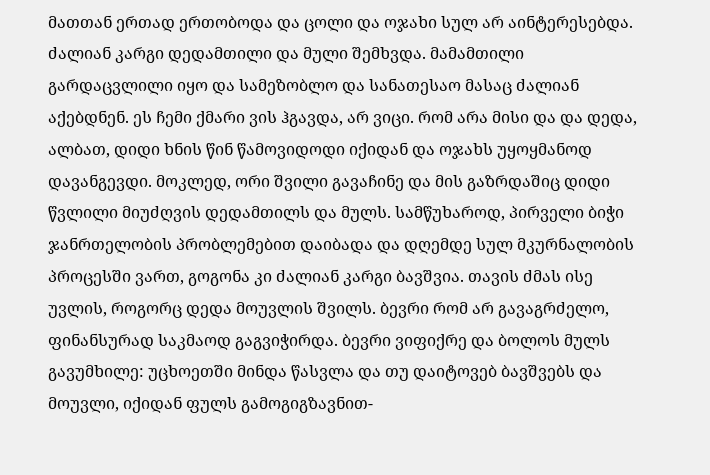მათთან ერთად ერთობოდა და ცოლი და ოჯახი სულ არ აინტერესებდა.
ძალიან კარგი დედამთილი და მული შემხვდა. მამამთილი გარდაცვლილი იყო და სამეზობლო და სანათესაო მასაც ძალიან აქებდნენ. ეს ჩემი ქმარი ვის ჰგავდა, არ ვიცი. რომ არა მისი და და დედა, ალბათ, დიდი ხნის წინ წამოვიდოდი იქიდან და ოჯახს უყოყმანოდ დავანგევდი. მოკლედ, ორი შვილი გავაჩინე და მის გაზრდაშიც დიდი წვლილი მიუძღვის დედამთილს და მულს. სამწუხაროდ, პირველი ბიჭი ჯანრთელობის პრობლემებით დაიბადა და დღემდე სულ მკურნალობის პროცესში ვართ, გოგონა კი ძალიან კარგი ბავშვია. თავის ძმას ისე უვლის, როგორც დედა მოუვლის შვილს. ბევრი რომ არ გავაგრძელო, ფინანსურად საკმაოდ გაგვიჭირდა. ბევრი ვიფიქრე და ბოლოს მულს გავუმხილე: უცხოეთში მინდა წასვლა და თუ დაიტოვებ ბავშვებს და მოუვლი, იქიდან ფულს გამოგიგზავნით-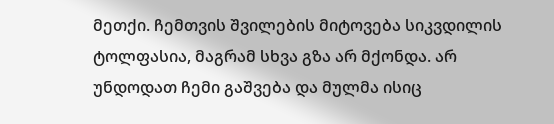მეთქი. ჩემთვის შვილების მიტოვება სიკვდილის ტოლფასია, მაგრამ სხვა გზა არ მქონდა. არ უნდოდათ ჩემი გაშვება და მულმა ისიც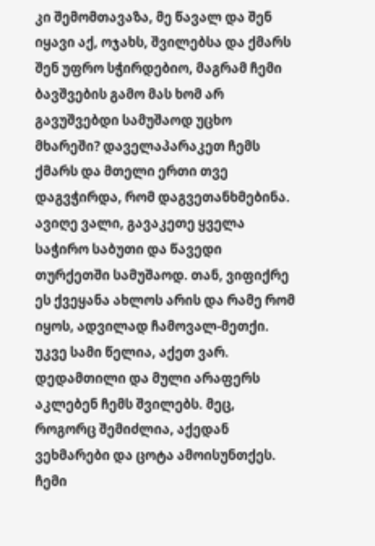კი შემომთავაზა, მე წავალ და შენ იყავი აქ, ოჯახს, შვილებსა და ქმარს შენ უფრო სჭირდებიო, მაგრამ ჩემი ბავშვების გამო მას ხომ არ გავუშვებდი სამუშაოდ უცხო მხარეში? დაველაპარაკეთ ჩემს ქმარს და მთელი ერთი თვე დაგვჭირდა, რომ დაგვეთანხმებინა. ავიღე ვალი, გავაკეთე ყველა საჭირო საბუთი და წავედი თურქეთში სამუშაოდ. თან, ვიფიქრე ეს ქვეყანა ახლოს არის და რამე რომ იყოს, ადვილად ჩამოვალ-მეთქი. უკვე სამი წელია, აქეთ ვარ. დედამთილი და მული არაფერს აკლებენ ჩემს შვილებს. მეც, როგორც შემიძლია, აქედან ვეხმარები და ცოტა ამოისუნთქეს. ჩემი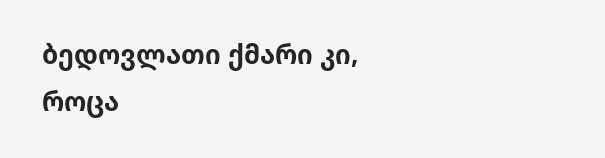ბედოვლათი ქმარი კი, როცა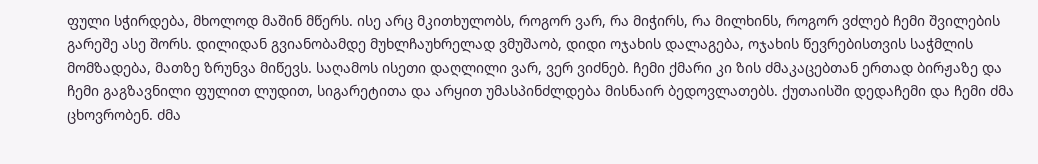ფული სჭირდება, მხოლოდ მაშინ მწერს. ისე არც მკითხულობს, როგორ ვარ, რა მიჭირს, რა მილხინს, როგორ ვძლებ ჩემი შვილების გარეშე ასე შორს. დილიდან გვიანობამდე მუხლჩაუხრელად ვმუშაობ, დიდი ოჯახის დალაგება, ოჯახის წევრებისთვის საჭმლის მომზადება, მათზე ზრუნვა მიწევს. საღამოს ისეთი დაღლილი ვარ, ვერ ვიძნებ. ჩემი ქმარი კი ზის ძმაკაცებთან ერთად ბირჟაზე და ჩემი გაგზავნილი ფულით ლუდით, სიგარეტითა და არყით უმასპინძლდება მისნაირ ბედოვლათებს. ქუთაისში დედაჩემი და ჩემი ძმა ცხოვრობენ. ძმა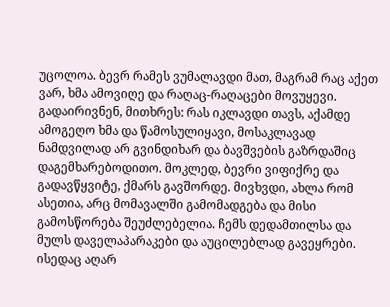უცოლოა. ბევრ რამეს ვუმალავდი მათ, მაგრამ რაც აქეთ ვარ, ხმა ამოვიღე და რაღაც-რაღაცები მოვუყევი. გადაირივნენ, მითხრეს: რას იკლავდი თავს, აქამდე ამოგეღო ხმა და წამოსულიყავი, მოსაკლავად ნამდვილად არ გვინდიხარ და ბავშვების გაზრდაშიც დაგემხარებოდითო. მოკლედ, ბევრი ვიფიქრე და გადავწყვიტე, ქმარს გავშორდე. მივხვდი, ახლა რომ ასეთია, არც მომავალში გამომადგება და მისი გამოსწორება შეუძლებელია. ჩემს დედამთილსა და მულს დაველაპარაკები და აუცილებლად გავეყრები. ისედაც აღარ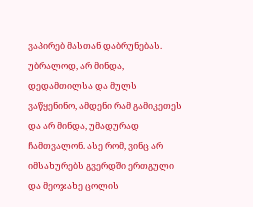ვაპირებ მასთან დაბრუნებას. უბრალოდ, არ მინდა, დედამთილსა და მულს ვაწყენინო, ამდენი რამ გამიკეთეს და არ მინდა, უმადურად ჩამთვალონ. ასე რომ, ვინც არ იმსახურებს გვერდში ერთგული და მეოჯახე ცოლის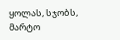ყოლას, სჯობს, მარტო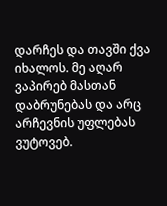დარჩეს და თავში ქვა იხალოს. მე აღარ ვაპირებ მასთან დაბრუნებას და არც არჩევნის უფლებას ვუტოვებ.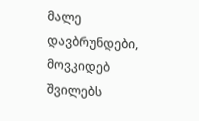მალე დავბრუნდები, მოვკიდებ შვილებს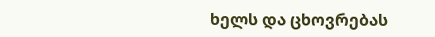ხელს და ცხოვრებას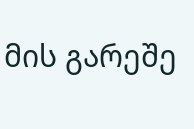მის გარეშე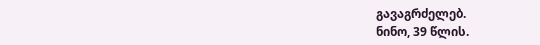გავაგრძელებ.
ნინო, 39 წლის.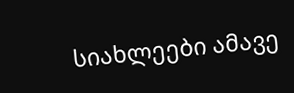სიახლეები ამავე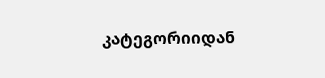კატეგორიიდან